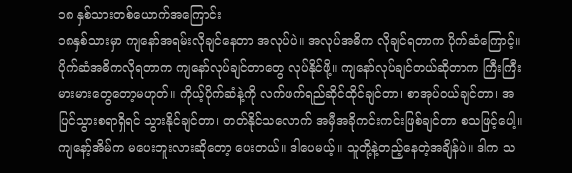၁၈ နှစ်သားတစ်ယောက်အကြောင်း
၁၈နှစ်သားမှာ ကျနော်အရမ်းလိုချင်နေတာ အလုပ်ပဲ။ အလုပ်အဓိက လိုချင်ရတာက ပိုက်ဆံကြောင့်။ ပိုက်ဆံအဓိကလိုရတာက ကျနော်လုပ်ချင်တာတွေ လုပ်နိုင်ဖို့။ ကျနော်လုပ်ချင်တယ်ဆိုတာက ကြီးကြီးမားမားတွေတော့မဟုတ်။ ကိုယ့်ပိုက်ဆံနဲ့ကို လက်ဖက်ရည်ဆိုင်ထိုင်ချင်တာ၊ စာအုပ်ဝယ်ချင်တာ၊ အပြင်သွားစရာရှိရင် သွားနိုင်ချင်တာ၊ တတ်နိုင်သလောက် အမှီအခိုကင်းကင်းဖြစ်ချင်တာ စသဖြင့်ပေါ့။ ကျနော့်အိမ်က မပေးဘူးလားဆိုတော့ ပေးတယ်။ ဒါပေမယ့်။ သူတို့နဲ့တည့်နေတဲ့အချိန်ပဲ။ ဒါက သ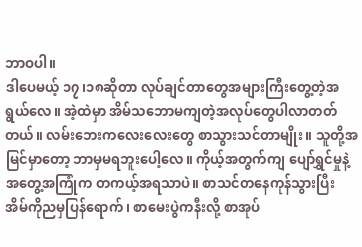ဘာဝပါ။
ဒါပေမယ့် ၁၇၊၁၈ဆိုတာ လုပ်ချင်တာတွေအများကြီးတွေ့တဲ့အရွယ်လေ။ အဲ့ထဲမှာ အိမ်သဘောမကျတဲ့အလုပ်တွေပါလာတတ်တယ်။ လမ်းဘေးကလေးလေးတွေ စာသွားသင်တာမျိုး။ သူတို့အမြင်မှာတော့ ဘာမှမရဘူးပေါ့လေ။ ကိုယ့်အတွက်ကျ ပျော်ရွှင်မှုနဲ့အတွေ့အကြုံက တကယ့်အရသာပဲ။ စာသင်တနေကုန်သွားပြီး အိမ်ကိုညမှပြန်ရောက်၊ စာမေးပွဲကနီးလို့ စာအုပ်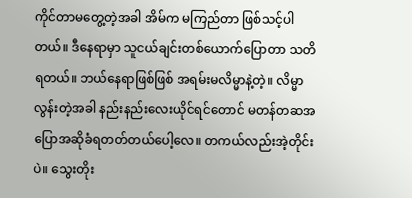ကိုင်တာမတွေ့တဲ့အခါ အိမ်က မကြည်တာ ဖြစ်သင့်ပါတယ်။ ဒီနေရာမှာ သူငယ်ချင်းတစ်ယောက်ပြောတာ သတိရတယ်။ ဘယ်နေရာဖြစ်ဖြစ် အရမ်းမလိမ္မာနဲ့တဲ့။ လိမ္မာလွန်းတဲ့အခါ နည်းနည်းလေးယိုင်ရင်တောင် မတန်တဆအပြောအဆိုခံရတတ်တယ်ပေါ့လေ။ တကယ်လည်းအဲ့တိုင်းပဲ။ သွေးတိုး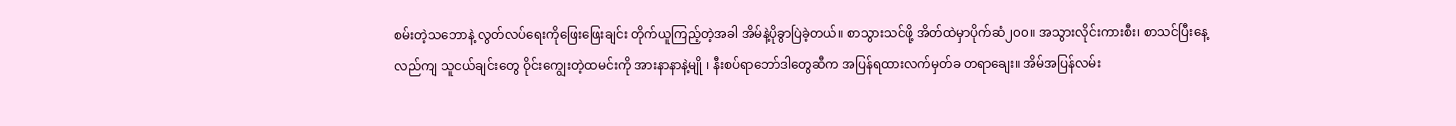စမ်းတဲ့သဘောနဲ့ လွတ်လပ်ရေးကိုဖြေးဖြေးချင်း တိုက်ယူကြည့်တဲ့အခါ အိမ်နဲ့ပိုခွာပြဲခဲ့တယ်။ စာသွားသင်ဖို့ အိတ်ထဲမှာပိုက်ဆံ၂၀၀။ အသွားလိုင်းကားစီး၊ စာသင်ပြီးနေ့လည်ကျ သူငယ်ချင်းတွေ ဝိုင်းကျွေးတဲ့ထမင်းကို အားနာနာနဲ့မျို ၊ နီးစပ်ရာဘော်ဒါတွေဆီက အပြန်ရထားလက်မှတ်ခ တရာချေး။ အိမ်အပြန်လမ်း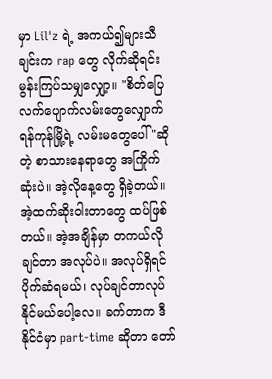မှာ Lil'z ရဲ့ အကယ်၍များသီချင်းက rap တွေ လိုက်ဆိုရင်း မွန်းကြပ်သမျှလျှော့။ "စိတ်ပြေလက်ပျောက်လမ်းတွေလျှောက် ရန်ကုန်မြို့ရဲ့ လမ်းမတွေပေါ် "ဆိုတဲ့ စာသားနေရာတွေ အကြိုက်ဆုံးပဲ။ အဲ့လိုနေ့တွေ ရှိခဲ့တယ်။ အဲ့ထက်ဆိုးဝါးတာတွေ ထပ်ဖြစ်တယ်။ အဲ့အချိန်မှာ တကယ်လိုချင်တာ အလုပ်ပဲ။ အလုပ်ရှိရင် ပိုက်ဆံရမယ်၊ လုပ်ချင်တာလုပ်နိုင်မယ်ပေါ့လေ။ ခက်တာက ဒီနိုင်ငံမှာ part-time ဆိုတာ တော်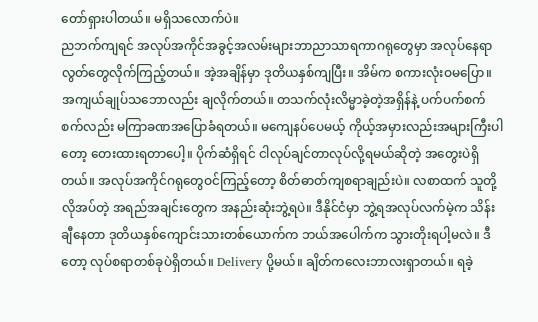တော်ရှားပါတယ်။ မရှိသလောက်ပဲ။
ညဘက်ကျရင် အလုပ်အကိုင်အခွင့်အလမ်းများဘာညာသာရကာဂရုတွေမှာ အလုပ်နေရာလွတ်တွေလိုက်ကြည့်တယ်။ အဲ့အချိန်မှာ ဒုတိယနှစ်ကျပြီး။ အိမ်က စကားလုံးဝမပြော။ အကျယ်ချုပ်သဘောလည်း ချလိုက်တယ်။ တသက်လုံးလိမ္မာခဲ့တဲ့အရှိန်နဲ့ ပက်ပက်စက်စက်လည်း မကြာခဏအပြောခံရတယ်။ မကျေနပ်ပေမယ့် ကိုယ့်အမှားလည်းအများကြီးပါတော့ တေးထားရတာပေါ့။ ပိုက်ဆံရှိရင် ငါလုပ်ချင်တာလုပ်လို့ရမယ်ဆိုတဲ့ အတွေးပဲရှိတယ်။ အလုပ်အကိုင်ဂရုတွေဝင်ကြည့်တော့ စိတ်ဓာတ်ကျစရာချည်းပဲ။ လစာထက် သူတို့လိုအပ်တဲ့ အရည်အချင်းတွေက အနည်းဆုံးဘွဲ့ရပဲ။ ဒီနိုင်ငံမှာ ဘွဲ့ရအလုပ်လက်မဲ့က သိန်းချီနေတာ ဒုတိယနှစ်ကျောင်းသားတစ်ယောက်က ဘယ်အပေါက်က သွားတိုးရပါ့မလဲ။ ဒီတော့ လုပ်စရာတစ်ခုပဲရှိတယ်။ Delivery ပို့မယ်။ ချိတ်ကလေးဘာလးရှာတယ်။ ရခဲ့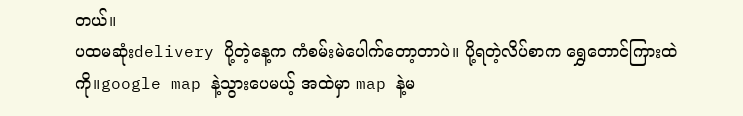တယ်။
ပထမဆုံးdelivery ပို့တဲ့နေ့က ကံစမ်းမဲပေါက်တော့တာပဲ။ ပို့ရတဲ့လိပ်စာက ရွှေတောင်ကြားထဲကို။google map နဲ့သွားပေမယ့် အထဲမှာ map နဲ့မ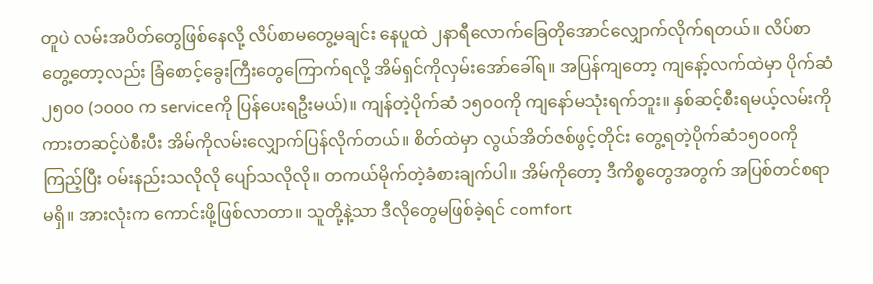တူပဲ လမ်းအပိတ်တွေဖြစ်နေလို့ လိပ်စာမတွေ့မချင်း နေပူထဲ ၂နာရီလောက်ခြေတိုအောင်လျှောက်လိုက်ရတယ်။ လိပ်စာတွေ့တော့လည်း ခြံစောင့်ခွေးကြီးတွေကြောက်ရလို့ အိမ်ရှင်ကိုလှမ်းအော်ခေါ်ရ။ အပြန်ကျတော့ ကျနော့်လက်ထဲမှာ ပိုက်ဆံ ၂၅၀၀ (၁၀၀၀ က serviceကို ပြန်ပေးရဦးမယ်)။ ကျန်တဲ့ပိုက်ဆံ ၁၅၀၀ကို ကျနော်မသုံးရက်ဘူး။ နှစ်ဆင့်စီးရမယ့်လမ်းကို ကားတဆင့်ပဲစီးပီး အိမ်ကိုလမ်းလျှောက်ပြန်လိုက်တယ်။ စိတ်ထဲမှာ လွယ်အိတ်ဇစ်ဖွင့်တိုင်း တွေ့ရတဲ့ပိုက်ဆံ၁၅၀၀ကို ကြည့်ပြီး ဝမ်းနည်းသလိုလို ပျော်သလိုလို။ တကယ်မိုက်တဲ့ခံစားချက်ပါ။ အိမ်ကိုတော့ ဒီကိစ္စတွေအတွက် အပြစ်တင်စရာမရှိ။ အားလုံးက ကောင်းဖို့ဖြစ်လာတာ။ သူတို့နဲ့သာ ဒီလိုတွေမဖြစ်ခဲ့ရင် comfort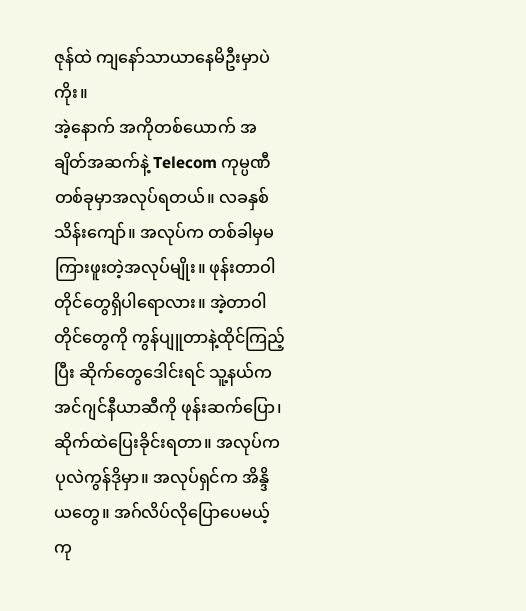ဇုန်ထဲ ကျနော်သာယာနေမိဦးမှာပဲကိုး။
အဲ့နောက် အကိုတစ်ယောက် အချိတ်အဆက်နဲ့ Telecom ကုမ္ပဏီတစ်ခုမှာအလုပ်ရတယ်။ လခနှစ်သိန်းကျော်။ အလုပ်က တစ်ခါမှမကြားဖူးတဲ့အလုပ်မျိုး။ ဖုန်းတာဝါတိုင်တွေရှိပါရောလား။ အဲ့တာဝါတိုင်တွေကို ကွန်ပျူတာနဲ့ထိုင်ကြည့်ပြီး ဆိုက်တွေဒေါင်းရင် သူ့နယ်က အင်ဂျင်နီယာဆီကို ဖုန်းဆက်ပြော၊ ဆိုက်ထဲပြေးခိုင်းရတာ။ အလုပ်က ပုလဲကွန်ဒိုမှာ။ အလုပ်ရှင်က အိန္ဒိယတွေ။ အဂ်လိပ်လိုပြောပေမယ့် ကု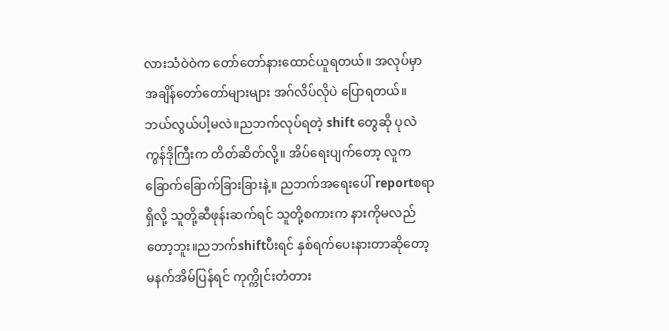လားသံဝဲဝဲက တော်တော်နားထောင်ယူရတယ်။ အလုပ်မှာ အချိန်တော်တော်များများ အဂ်လိပ်လိုပဲ ပြောရတယ်။ ဘယ်လွယ်ပါ့မလဲ။ညဘက်လုပ်ရတဲ့ shift တွေဆို ပုလဲကွန်ဒိုကြီးက တိတ်ဆိတ်လို့။ အိပ်ရေးပျက်တော့ လူက ခြောက်ခြောက်ခြားခြားနဲ့။ ညဘက်အရေးပေါ် reportစရာရှိလို့ သူတို့ဆီဖုန်းဆက်ရင် သူတို့စကားက နားကိုမလည်တော့ဘူး။ညဘက်shiftပီးရင် နှစ်ရက်ပေးနားတာဆိုတော့ မနက်အိမ်ပြန်ရင် ကုက္ကိုင်းတံတား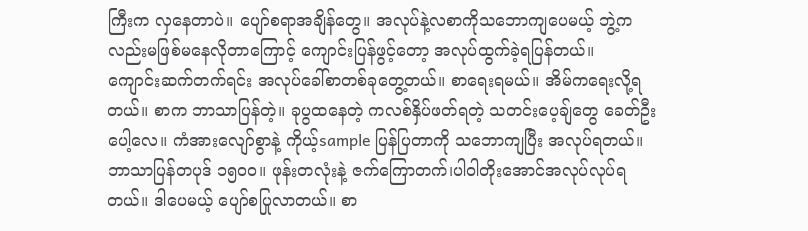ကြီးက လှနေတာပဲ။ ပျော်စရာအချိန်တွေ။ အလုပ်နဲ့လစာကိုသဘောကျပေမယ့် ဘွဲ့ကလည်းမဖြစ်မနေလိုတာကြောင့် ကျောင်းပြန်ဖွင့်တော့ အလုပ်ထွက်ခဲ့ရပြန်တယ်။
ကျောင်းဆက်တက်ရင်း အလုပ်ခေါ်စာတစ်ခုတွေ့တယ်။ စာရေးရမယ်။ အိမ်ကရေးလို့ရတယ်။ စာက ဘာသာပြန်တဲ့။ ခုပွထနေတဲ့ ကလစ်နှိပ်ဖတ်ရတဲ့ သတင်းပေ့ချ်တွေ ခေတ်ဦးပေါ့လေ။ ကံအားလျော်စွာနဲ့ ကိုယ့်sample ပြန်ပြတာကို သဘောကျပြီး အလုပ်ရတယ်။ဘာသာပြန်တပုဒ် ၁၅၀၀။ ဖုန်းတလုံးနဲ့ ဇက်ကြောတက်၊ပါဝါတိုးအောင်အလုပ်လုပ်ရတယ်။ ဒါပေမယ့် ပျော်စပြုလာတယ်။ စာ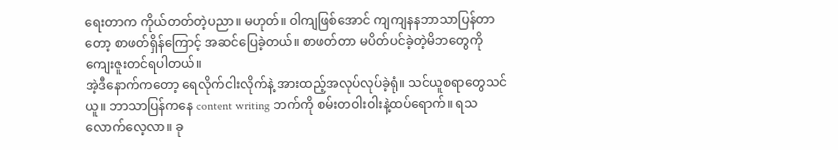ရေးတာက ကိုယ်တတ်တဲ့ပညာ။ မဟုတ်။ ဝါကျဖြစ်အောင် ကျကျနနဘာသာပြန်တာတော့ စာဖတ်ရှိန်ကြောင့် အဆင်ပြေခဲ့တယ်။ စာဖတ်တာ မပိတ်ပင်ခဲ့တဲ့မိဘတွေကို ကျေးဇူးတင်ရပါတယ်။
အဲ့ဒီနောက်ကတော့ ရေလိုက်ငါးလိုက်နဲ့ အားထည့်အလုပ်လုပ်ခဲ့ရုံ။ သင်ယူစရာတွေသင်ယူ။ ဘာသာပြန်ကနေ content writing ဘက်ကို စမ်းတဝါးဝါးနဲ့ထပ်ရောက်။ ရသလောက်လေ့လာ။ ခု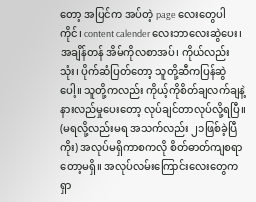တော့ အပြင်က အပ်တဲ့ page လေးတွေပါ ကိုင်၊ content calender လေးဘာလေးဆွဲပေး၊ အချိန်တန် အိမ်ကိုလစာအပ်၊ ကိုယ်လည်းသုံး၊ ပိုက်ဆံပြတ်တော့ သူတို့ဆီကပြန်ဆွဲပေါ့။ သူတို့ကလည်း ကိုယ့်ကိုစိတ်ချလက်ချနဲ့ နားလည်မှုပေးတော့ လုပ်ချင်တာလုပ်လို့ရပြီ။ (မရလို့လည်းမရ အသက်လည်း ၂၁ဖြစ်ခဲ့ပြီကိုး) အလုပ်မရှိကာစကလို စိတ်ဓာတ်ကျစရာတော့မရှိ။ အလုပ်လမ်းကြောင်းလေးတွေက ရှာ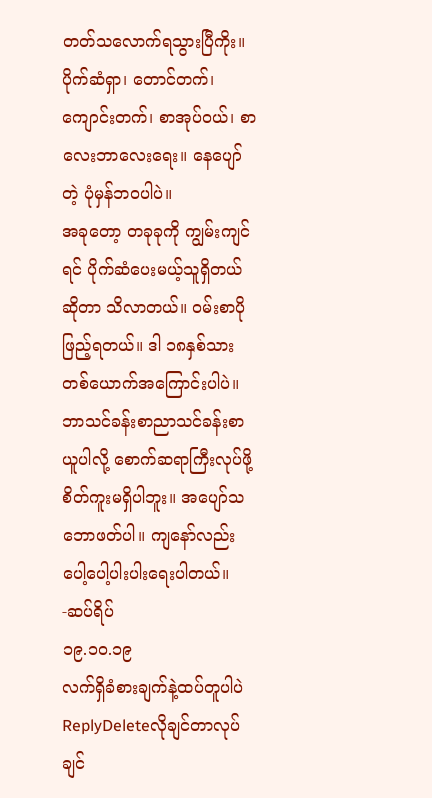တတ်သလောက်ရသွားပြီကိုး။ ပိုက်ဆံရှာ၊ တောင်တက်၊ ကျောင်းတက်၊ စာအုပ်ဝယ်၊ စာလေးဘာလေးရေး။ နေပျော်တဲ့ ပုံမှန်ဘဝပါပဲ။
အခုတော့ တခုခုကို ကျွမ်းကျင်ရင် ပိုက်ဆံပေးမယ့်သူရှိတယ်ဆိုတာ သိလာတယ်။ ဝမ်းစာပိုဖြည့်ရတယ်။ ဒါ ၁၈နှစ်သားတစ်ယောက်အကြောင်းပါပဲ။ ဘာသင်ခန်းစာညာသင်ခန်းစာယူပါလို့ စောက်ဆရာကြီးလုပ်ဖို့စိတ်ကူးမရှိပါဘူး။ အပျော်သဘောဖတ်ပါ။ ကျနော်လည်းပေါ့ပေါ့ပါးပါးရေးပါတယ်။
-ဆပ်ရိပ်
၁၉.၁၀.၁၉
လက်ရှိခံစားချက်နဲ့ထပ်တူပါပဲ
ReplyDeleteလိုချင်တာလုပ်ချင်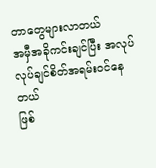တာတွေများလာတယ်
အမှီအခိုကင်းချင်ပြီး အလုပ်လုပ်ချင်စိတ်အရမ်းဝင်နေတယ်
ဖြစ်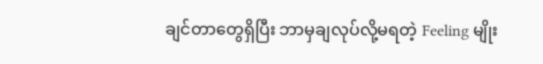ချင်တာတွေရှိပြီး ဘာမှချလုပ်လို့မရတဲ့ Feeling မျိုး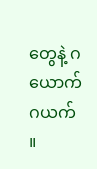တွေနဲ့ ဂယောက်ဂယက် ။